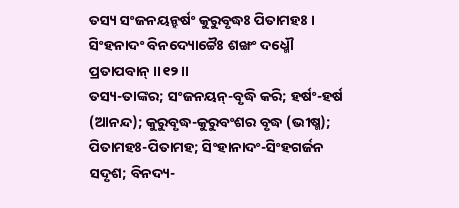ତସ୍ୟ ସଂଜନୟନ୍ହର୍ଷଂ କୁରୁବୃଦ୍ଧଃ ପିତାମହଃ ।
ସିଂହନାଦଂ ବିନଦ୍ୟୋଚ୍ଚୈଃ ଶଙ୍ଖଂ ଦଧ୍ମୌ ପ୍ରତାପବାନ୍ ।।୧୨।।
ତସ୍ୟ-ତାଙ୍କର; ସଂଜନୟନ୍-ବୃଦ୍ଧି କରି; ହର୍ଷଂ-ହର୍ଷ (ଆନନ୍ଦ); କୁରୁବୃଦ୍ଧ-କୁରୁବଂଶର ବୃଦ୍ଧ (ଭୀଷ୍ମ); ପିତାମହଃ-ପିତାମହ; ସିଂହାନାଦଂ-ସିଂହଗର୍ଜନ ସଦୃଶ; ବିନଦ୍ୟ-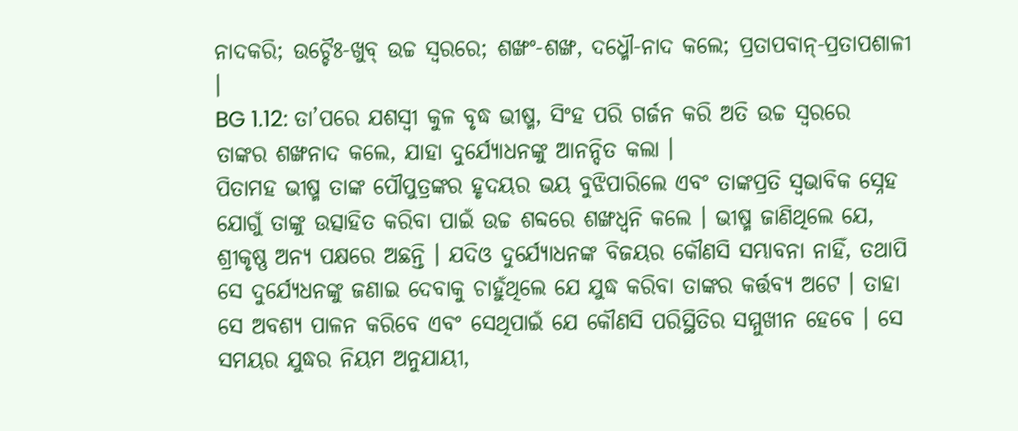ନାଦକରି; ଉଚ୍ଚୈଃ-ଖୁବ୍ ଉଚ୍ଚ ସ୍ୱରରେ; ଶଙ୍ଖଂ-ଶଙ୍ଖ, ଦଧ୍ମୌ-ନାଦ କଲେ; ପ୍ରତାପବାନ୍-ପ୍ରତାପଶାଳୀ ।
BG 1.12: ତା’ପରେ ଯଶସ୍ୱୀ କୁଳ ବୃଦ୍ଧ ଭୀଷ୍ମ, ସିଂହ ପରି ଗର୍ଜନ କରି ଅତି ଉଚ୍ଚ ସ୍ୱରରେ ତାଙ୍କର ଶଙ୍ଖନାଦ କଲେ, ଯାହା ଦୁର୍ଯ୍ୟୋଧନଙ୍କୁ ଆନନ୍ଦିତ କଲା ।
ପିତାମହ ଭୀଷ୍ମ ତାଙ୍କ ପୌପୁତ୍ରଙ୍କର ହୃଦୟର ଭୟ ବୁଝିପାରିଲେ ଏବଂ ତାଙ୍କପ୍ରତି ସ୍ୱଭାବିକ ସ୍ନେହ ଯୋଗୁଁ ତାଙ୍କୁ ଉତ୍ସାହିତ କରିବା ପାଇଁ ଉଚ୍ଚ ଶବ୍ଦରେ ଶଙ୍ଖଧ୍ୱନି କଲେ । ଭୀଷ୍ମ ଜାଣିଥିଲେ ଯେ, ଶ୍ରୀକୃଷ୍ଣ ଅନ୍ୟ ପକ୍ଷରେ ଅଛନ୍ତି । ଯଦିଓ ଦୁର୍ଯ୍ୟୋଧନଙ୍କ ବିଜୟର କୌଣସି ସମ୍ଭାବନା ନାହିଁ, ତଥାପି ସେ ଦୁର୍ଯ୍ୟେଧନଙ୍କୁ ଜଣାଇ ଦେବାକୁ ଚାହୁଁଥିଲେ ଯେ ଯୁଦ୍ଧ କରିବା ତାଙ୍କର କର୍ତ୍ତବ୍ୟ ଅଟେ । ତାହା ସେ ଅବଶ୍ୟ ପାଳନ କରିବେ ଏବଂ ସେଥିପାଇଁ ଯେ କୌଣସି ପରିସ୍ଥିତିର ସମ୍ମୁଖୀନ ହେବେ । ସେ ସମୟର ଯୁଦ୍ଧର ନିୟମ ଅନୁଯାୟୀ,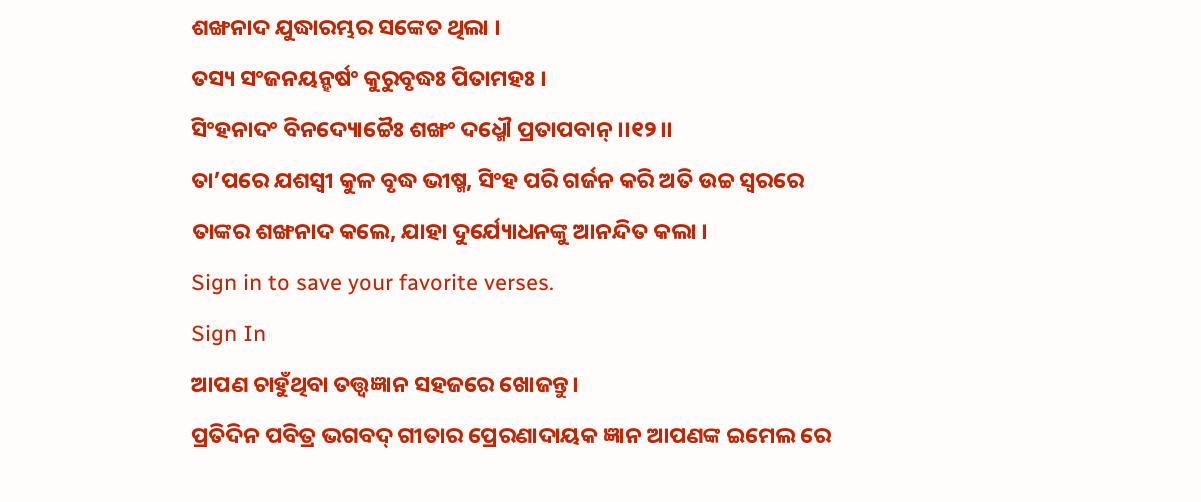ଶଙ୍ଖନାଦ ଯୁଦ୍ଧାରମ୍ଭର ସଙ୍କେତ ଥିଲା ।
ତସ୍ୟ ସଂଜନୟନ୍ହର୍ଷଂ କୁରୁବୃଦ୍ଧଃ ପିତାମହଃ ।
ସିଂହନାଦଂ ବିନଦ୍ୟୋଚ୍ଚୈଃ ଶଙ୍ଖଂ ଦଧ୍ମୌ ପ୍ରତାପବାନ୍ ।।୧୨।।
ତା’ପରେ ଯଶସ୍ୱୀ କୁଳ ବୃଦ୍ଧ ଭୀଷ୍ମ, ସିଂହ ପରି ଗର୍ଜନ କରି ଅତି ଉଚ୍ଚ ସ୍ୱରରେ ତାଙ୍କର ଶଙ୍ଖନାଦ କଲେ, ଯାହା ଦୁର୍ଯ୍ୟୋଧନଙ୍କୁ ଆନନ୍ଦିତ କଲା ।
Sign in to save your favorite verses.
Sign In
ଆପଣ ଚାହୁଁଥିବା ତତ୍ତ୍ୱଜ୍ଞାନ ସହଜରେ ଖୋଜନ୍ତୁ।
ପ୍ରତିଦିନ ପବିତ୍ର ଭଗବଦ୍ ଗୀତାର ପ୍ରେରଣାଦାୟକ ଜ୍ଞାନ ଆପଣଙ୍କ ଇମେଲ ରେ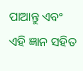ପାଆନ୍ତୁ ଏବଂ ଏହି ଜ୍ଞାନ ସହିତ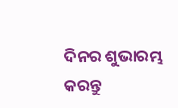ଦିନର ଶୁଭାରମ୍ଭ କରନ୍ତୁ